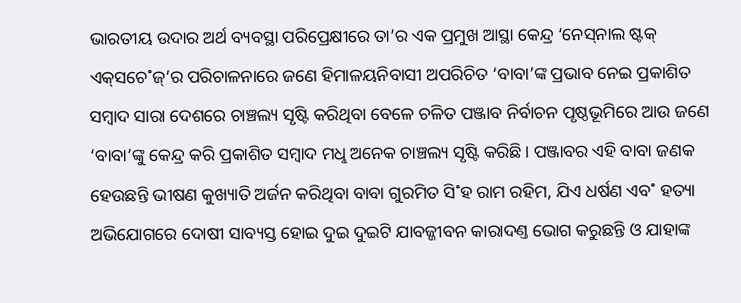ଭାରତୀୟ ଉଦାର ଅର୍ଥ ବ୍ୟବସ୍ଥା ପରିପ୍ରେକ୍ଷୀରେ ତା’ର ଏକ ପ୍ରମୁଖ ଆସ୍ଥା କେନ୍ଦ୍ର ‘ନେସ୍‌ନାଲ ଷ୍ଟକ୍‌ ଏକ୍‌ସଚେ˚ଜ୍‌’ର ପରିଚାଳନାରେ ଜଣେ ହିମାଳୟନିବାସୀ ଅପରିଚିତ ‘ବାବା’ଙ୍କ ପ୍ରଭାବ ନେଇ ପ୍ରକାଶିତ ସମ୍ବାଦ ସାରା ଦେଶରେ ଚାଞ୍ଚଲ୍ୟ ସୃଷ୍ଟି କରିଥିବା ବେଳେ ଚଳିତ ପଞ୍ଜାବ ନିର୍ବାଚନ ପୃଷ୍ଠଭୂମିରେ ଆଉ ଜଣେ ‘ବାବା’ଙ୍କୁ କେନ୍ଦ୍ର କରି ପ୍ରକାଶିତ ସମ୍ବାଦ ମଧୢ ଅନେକ ଚାଞ୍ଚଲ୍ୟ ସୃଷ୍ଟି କରିଛି। ପଞ୍ଜାବର ଏହି ବାବା ଜଣକ ହେଉଛନ୍ତି ଭୀଷଣ କୁଖ୍ୟାତି ଅର୍ଜନ କରିଥିବା ବାବା ଗୁରମିତ ସି˚ହ ରାମ ରହିମ, ଯିଏ ଧର୍ଷଣ ଏବ˚ ହତ୍ୟା ଅଭିଯୋଗରେ ଦୋଷୀ ସାବ୍ୟସ୍ତ ହୋଇ ଦୁଇ ଦୁଇଟି ଯାବଜ୍ଜୀବନ କାରାଦଣ୍ତ ଭୋଗ କରୁଛନ୍ତି ଓ ଯାହାଙ୍କ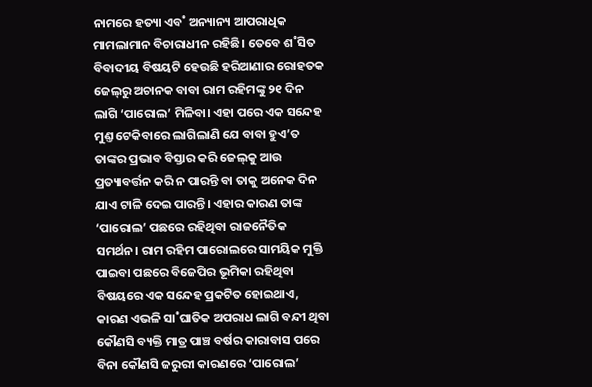ନାମରେ ହତ୍ୟା ଏବ˚ ଅନ୍ୟାନ୍ୟ ଆପରାଧିକ ମାମଲାମାନ ବିଚାରାଧୀନ ରହିଛି। ତେବେ ଶ˚ସିତ ବିବାଦୀୟ ବିଷୟଟି ହେଉଛି ହରିଆଣାର ରୋହତକ ଜେଲ୍‌ରୁ ଅଚାନକ ବାବା ରାମ ରହିମଙ୍କୁ ୨୧ ଦିନ ଲାଗି ‘ପାରୋଲ’ ମିଳିବା। ଏହା ପରେ ଏକ ସନ୍ଦେହ ମୁଣ୍ତ ଟେକିବାରେ ଲାଗିଲାଣି ଯେ ବାବା ହୁଏ’ତ ତାଙ୍କର ପ୍ରଭାବ ବିସ୍ତାର କରି ଜେଲ୍‌କୁ ଆଉ ପ୍ରତ୍ୟାବର୍ତ୍ତନ କରି ନ ପାରନ୍ତି ବା ତାକୁ ଅନେକ ଦିନ ଯାଏ ଟାଳି ଦେଇ ପାରନ୍ତି। ଏହାର କାରଣ ତାଙ୍କ ‘ପାରୋଲ’ ପଛରେ ରହିଥିବା ରାଜନୈତିକ ସମର୍ଥନ। ରାମ ରହିମ ପାରୋଲରେ ସାମୟିକ ମୁକ୍ତି ପାଇବା ପଛରେ ବିଜେପିର ଭୂମିକା ରହିଥିବା ବିଷୟରେ ଏକ ସନ୍ଦେହ ପ୍ରକଟିତ ହୋଇଥାଏ, କାରଣ ଏଭଳି ସା˚ଘାତିକ ଅପରାଧ ଲାଗି ବନ୍ଦୀ ଥିବା କୌଣସି ବ୍ୟକ୍ତି ମାତ୍ର ପାଞ୍ଚ ବର୍ଷର କାରାବାସ ପରେ ବିନା କୌଣସି ଜରୁରୀ କାରଣରେ ‘ପାରୋଲ’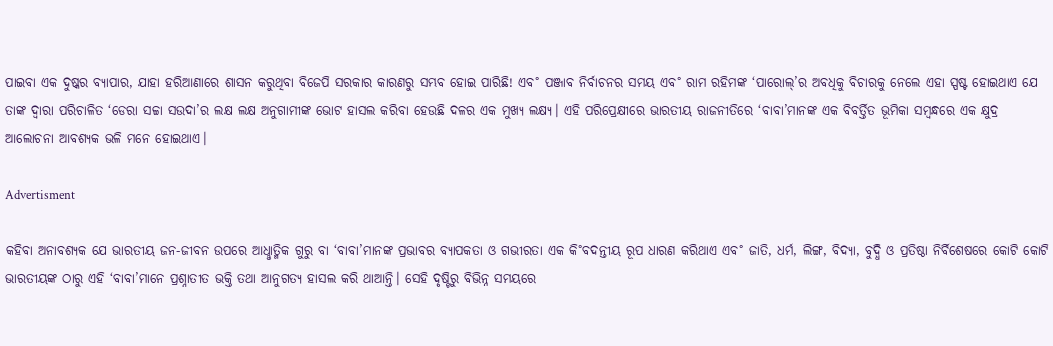ପାଇବା ଏକ ଦୁଷ୍କର ବ୍ୟାପାର, ଯାହା ହରିଆଣାରେ ଶାସନ କରୁଥିବା ବିଜେପି ସରକାର କାରଣରୁ ସମ୍ଭବ ହୋଇ ପାରିଛି! ଏବ˚ ପଞ୍ଜାବ ନିର୍ବାଚନର ସମୟ ଏବ˚ ରାମ ରହିମଙ୍କ ‘ପାରୋଲ୍‌’ର ଅବଧିକୁ ବିଚାରକୁ ନେଲେ ଏହା ସ୍ପଷ୍ଟ ହୋଇଥାଏ ଯେ ତାଙ୍କ ଦ୍ବାରା ପରିଚାଳିତ ‘ଡେରା ସଚ୍ଚା ସଉଦା’ର ଲକ୍ଷ ଲକ୍ଷ ଅନୁଗାମୀଙ୍କ ଭୋଟ ହାସଲ କରିବା ହେଉଛି ଦଳର ଏକ ମୁଖ୍ୟ ଲକ୍ଷ୍ୟ। ଏହି ପରିପ୍ରେକ୍ଷୀରେ ଭାରତୀୟ ରାଜନୀତିରେ ‘ବାବା’ମାନଙ୍କ ଏକ ବିବର୍ତ୍ତିତ ଭୂମିକା ସମ୍ବନ୍ଧରେ ଏକ କ୍ଷୁଦ୍ର ଆଲୋଚନା ଆବଶ୍ୟକ ଭଳି ମନେ ହୋଇଥାଏ।

Advertisment

କହିବା ଅନାବଶ୍ୟକ ଯେ ଭାରତୀୟ ଜନ-ଜୀବନ ଉପରେ ଆଧୢାତ୍ମିକ ଗୁରୁ ବା ‘ବାବା’ମାନଙ୍କ ପ୍ରଭାବର ବ୍ୟାପକତା ଓ ଗଭୀରତା ଏକ କି˚ବଦନ୍ତୀୟ ରୂପ ଧାରଣ କରିଥାଏ ଏବ˚ ଜାତି, ଧର୍ମ, ଲିଙ୍ଗ, ବିଦ୍ୟା, ବୁଦ୍ଧି ଓ ପ୍ରତିଷ୍ଠା ନିର୍ବିଶେଷରେ କୋଟି କୋଟି ଭାରତୀୟଙ୍କ ଠାରୁ ଏହି ‘ବାବା’ମାନେ ପ୍ରଶ୍ନାତୀତ ଭକ୍ତି ତଥା ଆନୁଗତ୍ୟ ହାସଲ କରି ଥାଆନ୍ତି। ସେହି ଦୃଷ୍ଟିରୁ ବିଭିନ୍ନ ସମୟରେ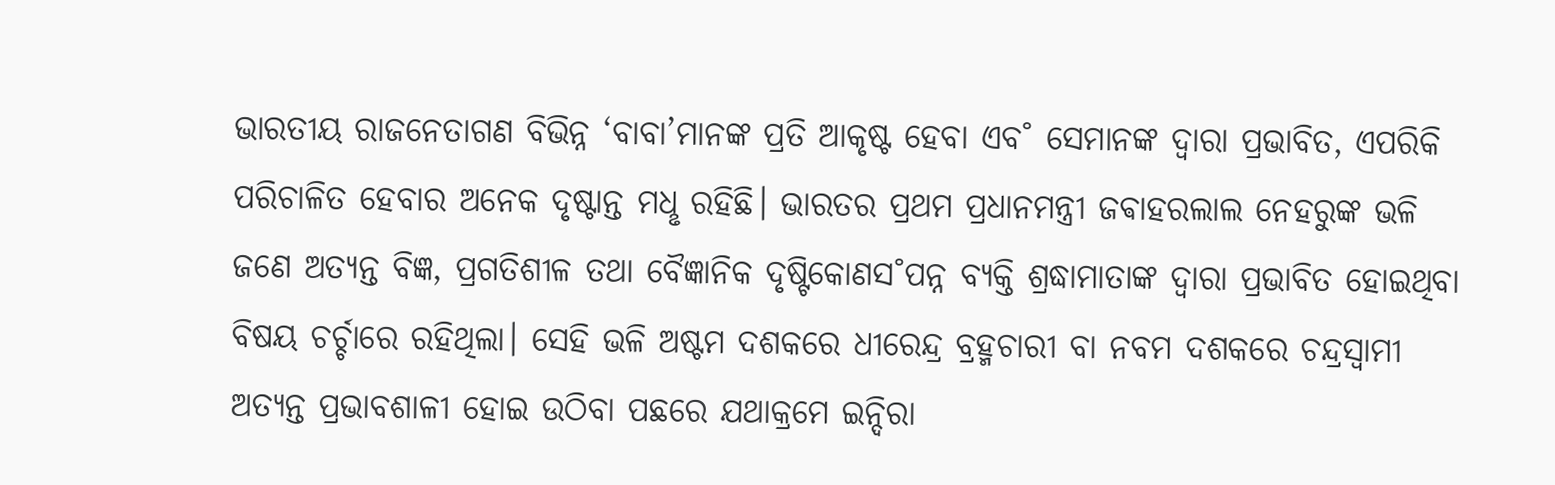ଭାରତୀୟ ରାଜନେତାଗଣ ବିଭିନ୍ନ ‘ବାବା’ମାନଙ୍କ ପ୍ରତି ଆକୃଷ୍ଟ ହେବା ଏବ˚ ସେମାନଙ୍କ ଦ୍ବାରା ପ୍ରଭାବିତ, ଏପରିକି ପରିଚାଳିତ ହେବାର ଅନେକ ଦୃଷ୍ଟାନ୍ତ ମଧୢ ରହିଛି। ଭାରତର ପ୍ରଥମ ପ୍ରଧାନମନ୍ତ୍ରୀ ଜଵାହରଲାଲ ନେହରୁଙ୍କ ଭଳି ଜଣେ ଅତ୍ୟନ୍ତ ବିଜ୍ଞ, ପ୍ରଗତିଶୀଳ ତଥା ବୈଜ୍ଞାନିକ ଦୃଷ୍ଟିକୋଣସ˚ପନ୍ନ ବ୍ୟକ୍ତି ଶ୍ରଦ୍ଧାମାତାଙ୍କ ଦ୍ବାରା ପ୍ରଭାବିତ ହୋଇଥିବା ବିଷୟ ଚର୍ଚ୍ଚାରେ ରହିଥିଲା। ସେହି ଭଳି ଅଷ୍ଟମ ଦଶକରେ ଧୀରେନ୍ଦ୍ର ବ୍ରହ୍ମଚାରୀ ବା ନବମ ଦଶକରେ ଚନ୍ଦ୍ରସ୍ବାମୀ ଅତ୍ୟନ୍ତ ପ୍ରଭାବଶାଳୀ ହୋଇ ଉଠିବା ପଛରେ ଯଥାକ୍ରମେ ଇନ୍ଦିରା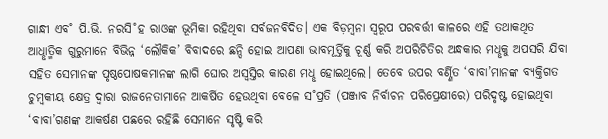ଗାନ୍ଧୀ ଏବ˚ ପି.ଭି. ନରସି˚ହ ରାଓଙ୍କ ଭୂମିକା ରହିଥିବା ସର୍ବଜନବିଦିତ। ଏକ ବିଡ଼ମ୍ବନା ସ୍ବରୂପ ପରବର୍ତ୍ତୀ କାଳରେ ଏହି ତଥାକଥିତ ଆଧୢାତ୍ମିକ ଗୁରୁମାନେ ବିଭିନ୍ନ ‘ଲୌକିକ’ ବିବାଦରେ ଛନ୍ଦି ହୋଇ ଆପଣା ଭାବମୂର୍ତ୍ତିକୁ ଚୂର୍ଣ୍ଣ କରି ଅପରିଚିତିର ଅନ୍ଧକାର ମଧୢକୁ ଅପସରି ଯିବା ସହିତ ସେମାନଙ୍କ ପୃଷ୍ଠପୋଷକମାନଙ୍କ ଲାଗି ଘୋର ଅସ୍ବସ୍ତିର କାରଣ ମଧୢ ହୋଇଥିଲେ। ତେବେ ଉପର ବର୍ଣ୍ଣିତ ‘ବାବା’ମାନଙ୍କ ବ୍ୟକ୍ତିଗତ ଚୁମ୍ବକୀୟ କ୍ଷେତ୍ର ଦ୍ବାରା ରାଜନେତାମାନେ ଆକର୍ଷିତ ହେଉଥିବା ବେଳେ ସ˚ପ୍ରତି (ପଞ୍ଜାବ ନିର୍ବାଚନ ପରିପ୍ରେକ୍ଷୀରେ) ପରିଦୃଷ୍ଟ ହୋଇଥିବା ‘ବାବା’ଗଣଙ୍କ ଆକର୍ଷଣ ପଛରେ ରହିଛି ସେମାନେ ସୃଷ୍ଟି କରି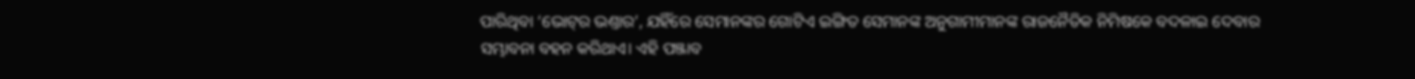ପାରିଥିବା ‘ଭୋଟ୍‌ର ଭଣ୍ତାର’, ଯହିଁରେ ସେମାନଙ୍କର ଗୋଟିଏ ଇଙ୍ଗିତ ସେମାନଙ୍କ ଅନୁଗାମୀମାନଙ୍କ ରାଜନୈତିକ ନିମିଷକେ ବଦଳାଇ ଦେବାର ସମ୍ଭାବନା ବହନ କରିଥାଏ। ଏହି ପଞ୍ଜାବ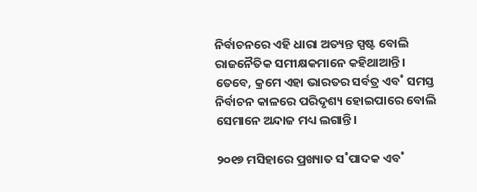ନିର୍ବାଚନରେ ଏହି ଧାରା ଅତ୍ୟନ୍ତ ସ୍ପଷ୍ଟ ବୋଲି ରାଜନୈତିକ ସମୀକ୍ଷକମାନେ କହିଥାଆନ୍ତି। ତେବେ, କ୍ରମେ ଏହା ଭାରତର ସର୍ବତ୍ର ଏବ˚ ସମସ୍ତ ନିର୍ବାଚନ କାଳରେ ପରିଦୃଶ୍ୟ ହୋଇପାରେ ବୋଲି ସେମାନେ ଅନ୍ଦାଜ ମଧ୍ୟ ଲଗାନ୍ତି।

୨୦୧୭ ମସିହାରେ ପ୍ରଖ୍ୟାତ ସ˚ପାଦକ ଏବ˚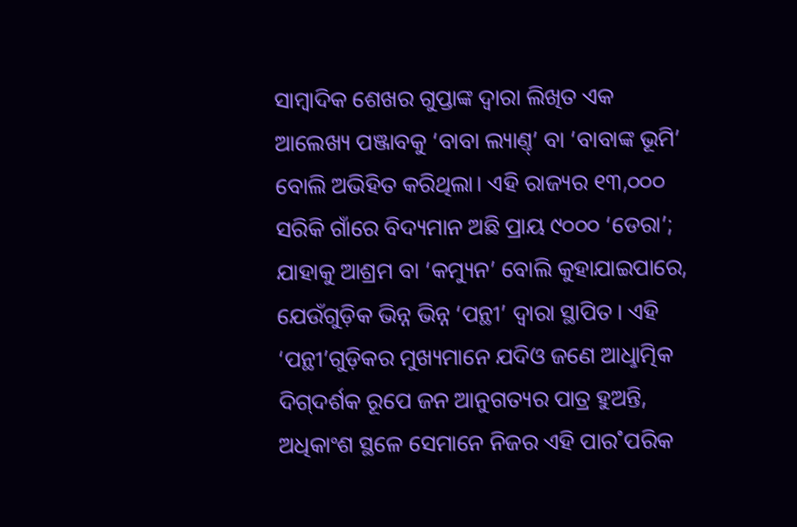ସାମ୍ବାଦିକ ଶେଖର ଗୁପ୍ତାଙ୍କ ଦ୍ବାରା ଲିଖିତ ଏକ ଆଲେଖ୍ୟ ପଞ୍ଜାବକୁ ‘ବାବା ଲ୍ୟାଣ୍ତ୍‌’ ବା ‘ବାବାଙ୍କ ଭୂମି’ ବୋଲି ଅଭିହିତ କରିଥିଲା। ଏହି ରାଜ୍ୟର ୧୩,୦୦୦ ସରିକି ଗାଁରେ ବିଦ୍ୟମାନ ଅଛି ପ୍ରାୟ ୯୦୦୦ ‘ଡେରା’; ଯାହାକୁ ଆଶ୍ରମ ବା ‘କମ୍ୟୁନ’ ବୋଲି କୁହାଯାଇପାରେ, ଯେଉଁଗୁଡ଼ିକ ଭିନ୍ନ ଭିନ୍ନ ‘ପନ୍ଥୀ’ ଦ୍ବାରା ସ୍ଥାପିତ। ଏହି ‘ପନ୍ଥୀ’ଗୁଡ଼ିକର ମୁଖ୍ୟମାନେ ଯଦିଓ ଜଣେ ଆଧୢାତ୍ମିକ ଦିଗ୍‌ଦର୍ଶକ ରୂପେ ଜନ ଆନୁଗତ୍ୟର ପାତ୍ର ହୁଅନ୍ତି, ଅଧିକାଂଶ ସ୍ଥଳେ ସେମାନେ ନିଜର ଏହି ପାର˚ପରିକ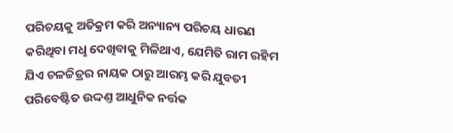ପରିଚୟକୁ ଅତିକ୍ରମ କରି ଅନ୍ୟାନ୍ୟ ପରିଚୟ ଧାରଣ କରିଥିବା ମଧୢ ଦେଖିବାକୁ ମିଳିଥାଏ, ଯେମିତି ରାମ ରହିମ ଯିଏ ଚଳଚ୍ଚିତ୍ରର ନାୟକ ଠାରୁ ଆରମ୍ଭ କରି ଯୁବତୀ ପରିବେଷ୍ଟିତ ଉଦ୍ଦଣ୍ତ ଆଧୁନିକ ନର୍ତ୍ତକ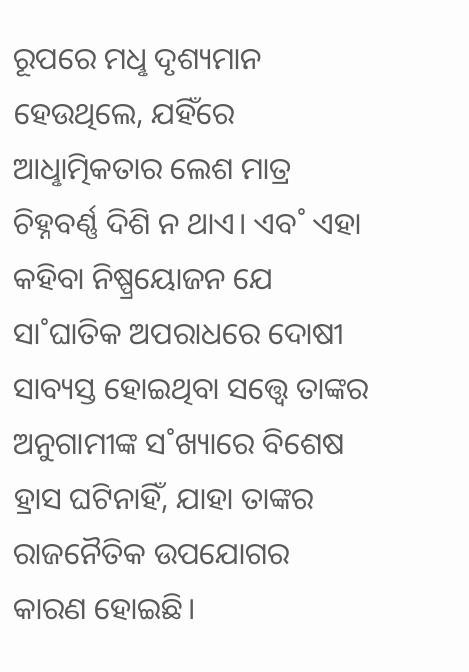ରୂପରେ ମଧୢ ଦୃଶ୍ୟମାନ ହେଉଥିଲେ, ଯହିଁରେ ଆଧୢାତ୍ମିକତାର ଲେଶ ମାତ୍ର ଚିହ୍ନବର୍ଣ୍ଣ ଦିଶି ନ ଥାଏ। ଏବ˚ ଏହା କହିବା ନିଷ୍ପ୍ରୟୋଜନ ଯେ ସା˚ଘାତିକ ଅପରାଧରେ ଦୋଷୀ ସାବ୍ୟସ୍ତ ହୋଇଥିବା ସତ୍ତ୍ବେ ତାଙ୍କର ଅନୁଗାମୀଙ୍କ ସ˚ଖ୍ୟାରେ ବିଶେଷ ହ୍ରାସ ଘଟିନାହିଁ, ଯାହା ତାଙ୍କର ରାଜନୈତିକ ଉପଯୋଗର କାରଣ ହୋଇଛି।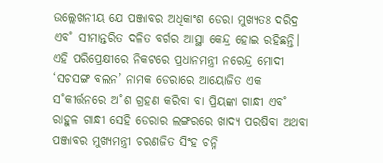ଉଲ୍ଲେଖନୀୟ ଯେ ପଞ୍ଜାବର ଅଧିକାଂଶ ଡେରା ମୁଖ୍ୟତଃ ଦରିଦ୍ର ଏବ˚ ସୀମାନ୍ତରିତ ଦଳିତ ବର୍ଗର ଆସ୍ଥା କେନ୍ଦ୍ର ହୋଇ ରହିଛନ୍ତି। ଏହି ପରିପ୍ରେକ୍ଷୀରେ ନିକଟରେ ପ୍ରଧାନମନ୍ତ୍ରୀ ନରେନ୍ଦ୍ର ମୋଦୀ ‘ସଚସଙ୍ଗ ବଲନ’ ନାମକ ଡେରାରେ ଆୟୋଜିତ ଏକ ସ˚କୀର୍ତ୍ତନରେ ଅ˚ଶ ଗ୍ରହଣ କରିବା ବା ପ୍ରିୟଙ୍କା ଗାନ୍ଧୀ ଏବ˚ ରାହୁଳ ଗାନ୍ଧୀ ସେହି ଡେରାର ଲଙ୍ଗରରେ ଖାଦ୍ୟ ପରଷିବା ଅଥବା ପଞ୍ଜାବର ମୁଖ୍ୟମନ୍ତ୍ରୀ ଚରଣଜିତ ସିଂହ ଚନ୍ନି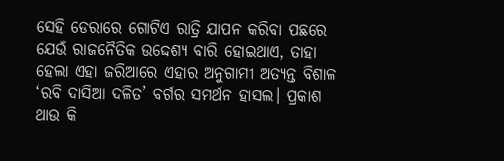ସେହି ଡେରାରେ ଗୋଟିଏ ରାତ୍ରି ଯାପନ କରିବା ପଛରେ ଯେଉଁ ରାଜନୈତିକ ଉଦ୍ଦେଶ୍ୟ ବାରି ହୋଇଥାଏ, ତାହା ହେଲା ଏହା ଜରିଆରେ ଏହାର ଅନୁଗାମୀ ଅତ୍ୟନ୍ତ ବିଶାଳ ‘ରବି ଦାସିଆ ଦଳିତ’ ବର୍ଗର ସମର୍ଥନ ହାସଲ। ପ୍ରକାଶ ଥାଉ କି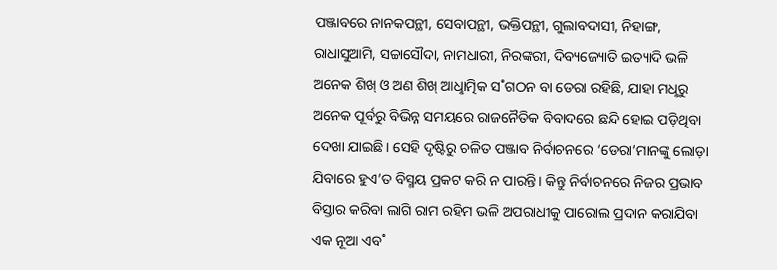ପଞ୍ଜାବରେ ନାନକପନ୍ଥୀ, ସେବାପନ୍ଥୀ, ଭକ୍ତିପନ୍ଥୀ, ଗୁଲାବଦାସୀ, ନିହାଙ୍ଗ, ରାଧାସୁଆମି, ସଚ୍ଚାସୌଦା, ନାମଧାରୀ, ନିରଙ୍କରୀ, ଦିବ୍ୟଜ୍ୟୋତି ଇତ୍ୟାଦି ଭଳି ଅନେକ ଶିଖ୍‌ ଓ ଅଣ ଶିଖ୍‌ ଆଧୢାତ୍ମିକ ସ˚ଗଠନ ବା ଡେରା ରହିଛି, ଯାହା ମଧୢରୁ ଅନେକ ପୂର୍ବରୁ ବିଭିନ୍ନ ସମୟରେ ରାଜନୈତିକ ବିବାଦରେ ଛନ୍ଦି ହୋଇ ପଡ଼ିଥିବା ଦେଖା ଯାଇଛି। ସେହି ଦୃଷ୍ଟିରୁ ଚଳିତ ପଞ୍ଜାବ ନିର୍ବାଚନରେ ‘ଡେରା’ମାନଙ୍କୁ ଲୋଡ଼ା ଯିବାରେ ହୁଏ’ତ ବିସ୍ମୟ ପ୍ରକଟ କରି ନ ପାରନ୍ତି। କିନ୍ତୁ ନିର୍ବାଚନରେ ନିଜର ପ୍ରଭାବ ବିସ୍ତାର କରିବା ଲାଗି ରାମ ରହିମ ଭଳି ଅପରାଧୀକୁ ପାରୋଲ ପ୍ରଦାନ କରାଯିବା ଏକ ନୂଆ ଏବ˚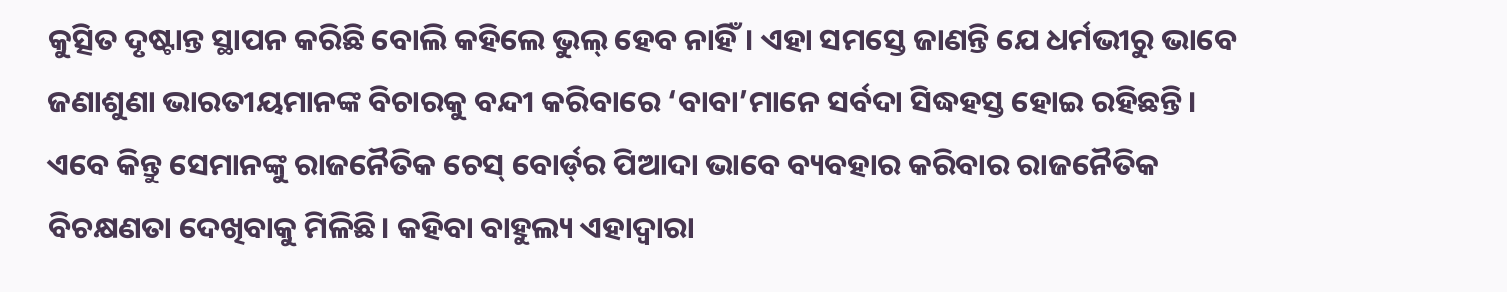କୁତ୍ସିତ ଦୃଷ୍ଟାନ୍ତ ସ୍ଥାପନ କରିଛି ବୋଲି କହିଲେ ଭୁଲ୍‌ ହେବ ନାହିଁ। ଏହା ସମସ୍ତେ ଜାଣନ୍ତି ଯେ ଧର୍ମଭୀରୁ ଭାବେ ଜଣାଶୁଣା ଭାରତୀୟମାନଙ୍କ ବିଚାରକୁ ବନ୍ଦୀ କରିବାରେ ‘ବାବା’ମାନେ ସର୍ବଦା ସିଦ୍ଧହସ୍ତ ହୋଇ ରହିଛନ୍ତି। ଏବେ କିନ୍ତୁ ସେମାନଙ୍କୁ ରାଜନୈତିକ ଚେସ୍‌ ବୋର୍ଡ‌୍‌ର ପିଆଦା ଭାବେ ବ୍ୟବହାର କରିବାର ରାଜନୈତିକ ବିଚକ୍ଷଣତା ଦେଖିବାକୁ ମିଳିଛି। କହିବା ବାହୁଲ୍ୟ ଏହାଦ୍ବାରା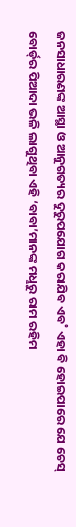ଜନସାଧାରଣଙ୍କ ଆସ୍ଥା ଓ ଆନୁଗତ୍ୟର ଦୁରୁପଯୋଗ କରାଯିବ ଏବ˚ ଏହା ବି ହୋଇପାରେ ଯେ ଚେସ୍‌ ବୋର୍ଡ‌୍‌ର ପିଆଦା ଭଳି ଲାଗୁଥିବା ଏହି ‘ବାବା’ମାନଙ୍କ ମଧୢରୁ ରାମ ରହିମ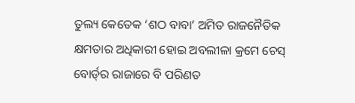ତୁଲ୍ୟ କେତେକ ‘ଶଠ ବାବା’ ଅମିତ ରାଜନୈତିକ କ୍ଷମତାର ଅଧିକାରୀ ହୋଇ ଅବଲୀଳା କ୍ରମେ ଚେସ୍‌ ବୋର୍ଡ‌୍‌ର ରାଜାରେ ବି ପରିଣତ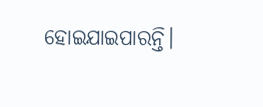ହୋଇଯାଇପାରନ୍ତି।